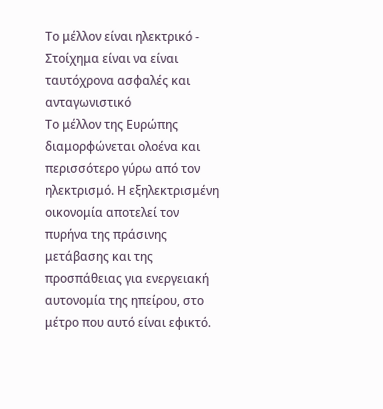Το μέλλον είναι ηλεκτρικό - Στοίχημα είναι να είναι ταυτόχρονα ασφαλές και ανταγωνιστικό
Το μέλλον της Ευρώπης διαμορφώνεται ολοένα και περισσότερο γύρω από τον ηλεκτρισμό. Η εξηλεκτρισμένη οικονομία αποτελεί τον πυρήνα της πράσινης μετάβασης και της προσπάθειας για ενεργειακή αυτονομία της ηπείρου, στο μέτρο που αυτό είναι εφικτό.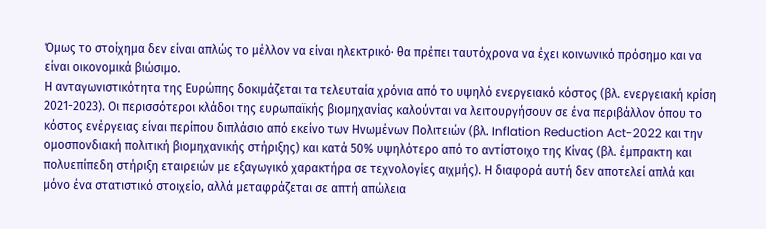Όμως το στοίχημα δεν είναι απλώς το μέλλον να είναι ηλεκτρικό· θα πρέπει ταυτόχρονα να έχει κοινωνικό πρόσημο και να είναι οικονομικά βιώσιμο.
Η ανταγωνιστικότητα της Ευρώπης δοκιμάζεται τα τελευταία χρόνια από το υψηλό ενεργειακό κόστος (βλ. ενεργειακή κρίση 2021-2023). Οι περισσότεροι κλάδοι της ευρωπαϊκής βιομηχανίας καλούνται να λειτουργήσουν σε ένα περιβάλλον όπου το κόστος ενέργειας είναι περίπου διπλάσιο από εκείνο των Ηνωμένων Πολιτειών (βλ. Inflation Reduction Act-2022 και την ομοσπονδιακή πολιτική βιομηχανικής στήριξης) και κατά 50% υψηλότερο από το αντίστοιχο της Κίνας (βλ. έμπρακτη και πολυεπίπεδη στήριξη εταιρειών με εξαγωγικό χαρακτήρα σε τεχνολογίες αιχμής). Η διαφορά αυτή δεν αποτελεί απλά και μόνο ένα στατιστικό στοιχείο, αλλά μεταφράζεται σε απτή απώλεια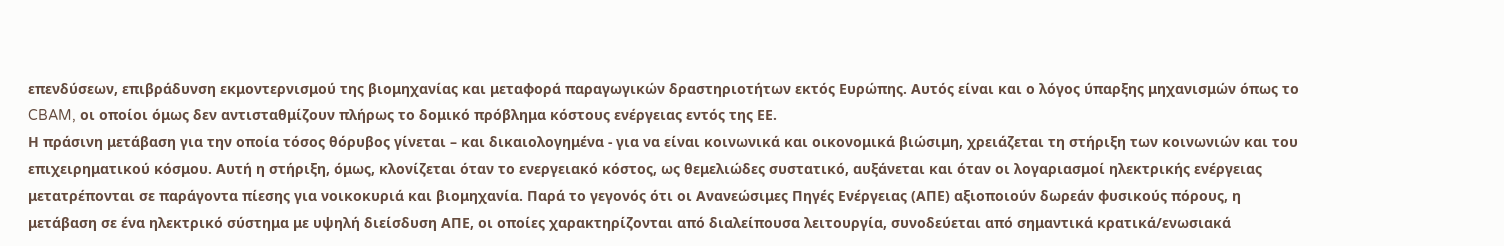επενδύσεων, επιβράδυνση εκμοντερνισμού της βιομηχανίας και μεταφορά παραγωγικών δραστηριοτήτων εκτός Ευρώπης. Αυτός είναι και ο λόγος ύπαρξης μηχανισμών όπως το CBAM, οι οποίοι όμως δεν αντισταθμίζουν πλήρως το δομικό πρόβλημα κόστους ενέργειας εντός της ΕΕ.
Η πράσινη μετάβαση για την οποία τόσος θόρυβος γίνεται – και δικαιολογημένα - για να είναι κοινωνικά και οικονομικά βιώσιμη, χρειάζεται τη στήριξη των κοινωνιών και του επιχειρηματικού κόσμου. Αυτή η στήριξη, όμως, κλονίζεται όταν το ενεργειακό κόστος, ως θεμελιώδες συστατικό, αυξάνεται και όταν οι λογαριασμοί ηλεκτρικής ενέργειας μετατρέπονται σε παράγοντα πίεσης για νοικοκυριά και βιομηχανία. Παρά το γεγονός ότι οι Ανανεώσιμες Πηγές Ενέργειας (ΑΠΕ) αξιοποιούν δωρεάν φυσικούς πόρους, η μετάβαση σε ένα ηλεκτρικό σύστημα με υψηλή διείσδυση ΑΠΕ, οι οποίες χαρακτηρίζονται από διαλείπουσα λειτουργία, συνοδεύεται από σημαντικά κρατικά/ενωσιακά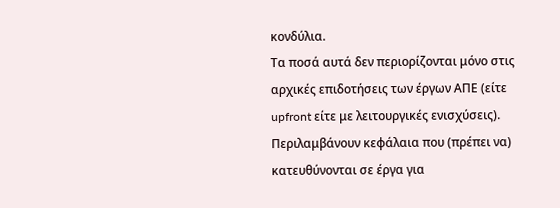κονδύλια.
Τα ποσά αυτά δεν περιορίζονται μόνο στις αρχικές επιδοτήσεις των έργων ΑΠΕ (είτε upfront είτε με λειτουργικές ενισχύσεις). Περιλαμβάνουν κεφάλαια που (πρέπει να) κατευθύνονται σε έργα για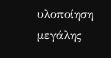υλοποίηση μεγάλης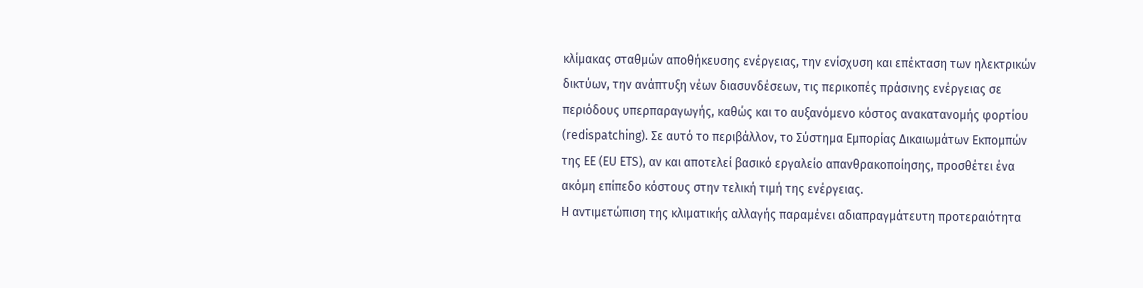κλίμακας σταθμών αποθήκευσης ενέργειας, την ενίσχυση και επέκταση των ηλεκτρικών δικτύων, την ανάπτυξη νέων διασυνδέσεων, τις περικοπές πράσινης ενέργειας σε περιόδους υπερπαραγωγής, καθώς και το αυξανόμενο κόστος ανακατανομής φορτίου (redispatching). Σε αυτό το περιβάλλον, το Σύστημα Εμπορίας Δικαιωμάτων Εκπομπών της ΕΕ (EU ETS), αν και αποτελεί βασικό εργαλείο απανθρακοποίησης, προσθέτει ένα ακόμη επίπεδο κόστους στην τελική τιμή της ενέργειας.
Η αντιμετώπιση της κλιματικής αλλαγής παραμένει αδιαπραγμάτευτη προτεραιότητα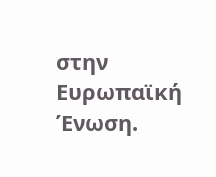στην Ευρωπαϊκή Ένωση.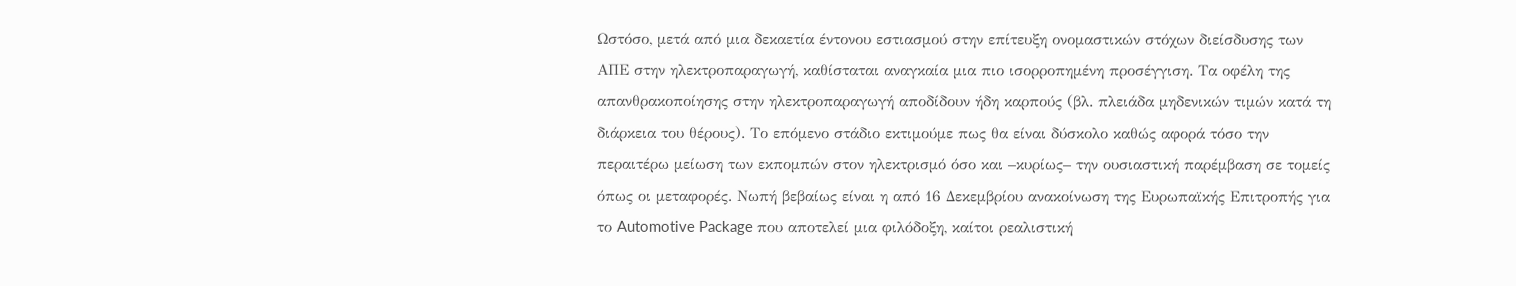Ωστόσο, μετά από μια δεκαετία έντονου εστιασμού στην επίτευξη ονομαστικών στόχων διείσδυσης των ΑΠΕ στην ηλεκτροπαραγωγή, καθίσταται αναγκαία μια πιο ισορροπημένη προσέγγιση. Τα οφέλη της απανθρακοποίησης στην ηλεκτροπαραγωγή αποδίδουν ήδη καρπούς (βλ. πλειάδα μηδενικών τιμών κατά τη διάρκεια του θέρους). Το επόμενο στάδιο εκτιμούμε πως θα είναι δύσκολο καθώς αφορά τόσο την περαιτέρω μείωση των εκπομπών στον ηλεκτρισμό όσο και –κυρίως– την ουσιαστική παρέμβαση σε τομείς όπως οι μεταφορές. Νωπή βεβαίως είναι η από 16 Δεκεμβρίου ανακοίνωση της Ευρωπαϊκής Επιτροπής για το Automotive Package που αποτελεί μια φιλόδοξη, καίτοι ρεαλιστική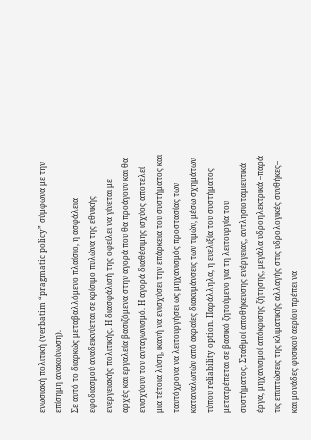ενωσιακή πολιτική (verbatim “pragmatic policy” σύμφωνα με την επίσημη ανακοίνωση).
Σε αυτό το διαρκώς μεταβαλλόμενο πλαίσιο, η ασφάλεια εφοδιασμού αναδεικνύεται σε κρίσιμο πυλώνα της εθνικής ενεργειακής πολιτικής. Η διασφάλισή της οφείλει να γίνεται με αρχές και εργαλεία βασιζόμενα στην αγορά που θα προάγουν και θα ενισχύουν τον ανταγωνισμό. Η αγορά διαθέσιμης ισχύος αποτελεί μια τέτοια λύση, ικανή να ενισχύσει την επάρκεια του συστήματος και ταυτόχρονα να λειτουργήσει ως μηχανισμός προστασίας των καταναλωτών από ακραίες διακυμάνσεις των τιμών, μέσω σχημάτων τύπου reliability option. Παράλληλα, η ευελιξία του συστήματος μετατρέπεται σε βασικό ζητούμενο για τη λειτουργία του συστήματος. Σταθμοί αποθήκευσης ενέργειας, αντλησιοταμιευτικά έργα, μηχανισμοί απόκρισης ζήτησης, μεγάλα υδροηλεκτρικά –παρά τις επιπτώσεις της κλιματικής αλλαγής στις υδρολογικές συνθήκες– και μονάδες φυσικού αερίου πρέπει να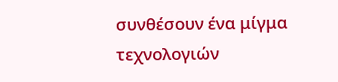συνθέσουν ένα μίγμα τεχνολογιών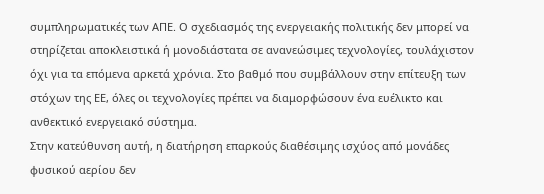συμπληρωματικές των ΑΠΕ. Ο σχεδιασμός της ενεργειακής πολιτικής δεν μπορεί να στηρίζεται αποκλειστικά ή μονοδιάστατα σε ανανεώσιμες τεχνολογίες, τουλάχιστον όχι για τα επόμενα αρκετά χρόνια. Στο βαθμό που συμβάλλουν στην επίτευξη των στόχων της ΕΕ, όλες οι τεχνολογίες πρέπει να διαμορφώσουν ένα ευέλικτο και ανθεκτικό ενεργειακό σύστημα.
Στην κατεύθυνση αυτή, η διατήρηση επαρκούς διαθέσιμης ισχύος από μονάδες φυσικού αερίου δεν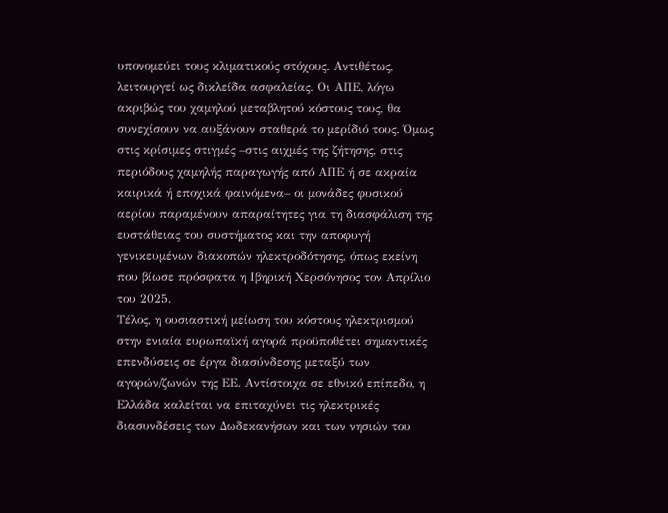υπονομεύει τους κλιματικούς στόχους. Αντιθέτως, λειτουργεί ως δικλείδα ασφαλείας. Οι ΑΠΕ, λόγω ακριβώς του χαμηλού μεταβλητού κόστους τους, θα συνεχίσουν να αυξάνουν σταθερά το μερίδιό τους. Όμως στις κρίσιμες στιγμές –στις αιχμές της ζήτησης, στις περιόδους χαμηλής παραγωγής από ΑΠΕ ή σε ακραία καιρικά ή εποχικά φαινόμενα– οι μονάδες φυσικού αερίου παραμένουν απαραίτητες για τη διασφάλιση της ευστάθειας του συστήματος και την αποφυγή γενικευμένων διακοπών ηλεκτροδότησης, όπως εκείνη που βίωσε πρόσφατα η Ιβηρική Χερσόνησος τον Απρίλιο του 2025.
Τέλος, η ουσιαστική μείωση του κόστους ηλεκτρισμού στην ενιαία ευρωπαϊκή αγορά προϋποθέτει σημαντικές επενδύσεις σε έργα διασύνδεσης μεταξύ των αγορών/ζωνών της ΕΕ. Αντίστοιχα σε εθνικό επίπεδο, η Ελλάδα καλείται να επιταχύνει τις ηλεκτρικές διασυνδέσεις των Δωδεκανήσων και των νησιών του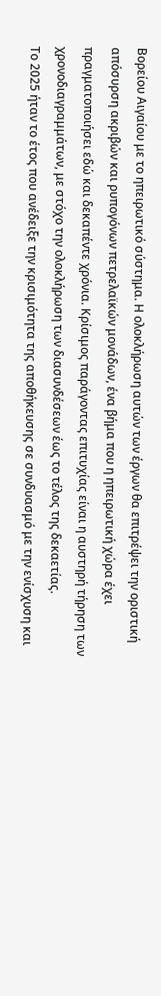Βορείου Αιγαίου με το ηπειρωτικό σύστημα. Η ολοκλήρωση αυτών των έργων θα επιτρέψει την οριστική απόσυρση ακριβών και ρυπογόνων πετρελαϊκών μονάδων, ένα βήμα που η ηπειρωτική χώρα έχει πραγματοποιήσει εδώ και δεκαπέντε χρόνια. Κρίσιμος παράγοντας επιτυχίας είναι η αυστηρή τήρηση των χρονοδιαγραμμάτων, με στόχο την ολοκλήρωση των διασυνδέσεων έως το τέλος της δεκαετίας.
Το 2025 ήταν το έτος που ανέδειξε την κρισιμότητα της αποθήκευσης σε συνδυασμό με την ενίσχυση και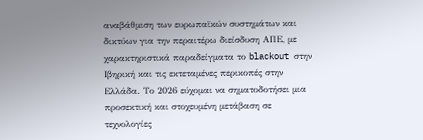αναβάθμιση των ευρωπαϊκών συστημάτων και δικτύων για την περαιτέρω διείσδυση ΑΠΕ, με χαρακτηριστικά παραδείγματα το blackout στην Ιβηρική και τις εκτεταμένες περικοπές στην Ελλάδα. Το 2026 εύχομαι να σηματοδοτήσει μια προσεκτική και στοχευμένη μετάβαση σε τεχνολογίες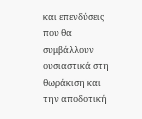και επενδύσεις που θα συμβάλλουν ουσιαστικά στη θωράκιση και την αποδοτική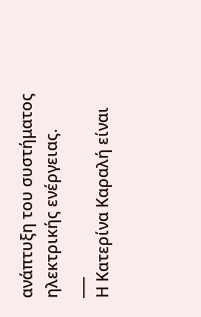ανάπτυξη του συστήματος ηλεκτρικής ενέργειας.
___
Η Κατερίνα Καραλή είναι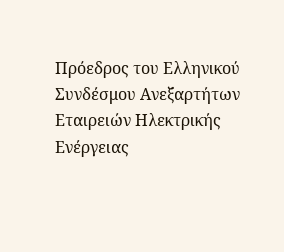Πρόεδρος του Ελληνικού Συνδέσμου Ανεξαρτήτων Εταιρειών Ηλεκτρικής Ενέργειας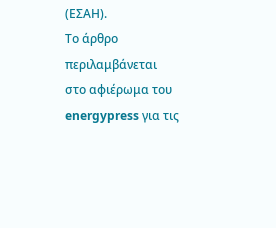(ΕΣΑΗ).
Το άρθρο περιλαμβάνεται στο αφιέρωμα του energypress για τις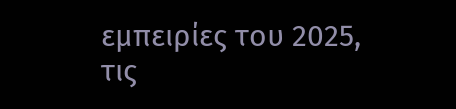εμπειρίες του 2025, τις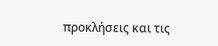προκλήσεις και τις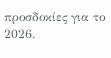προσδοκίες για το 2026.